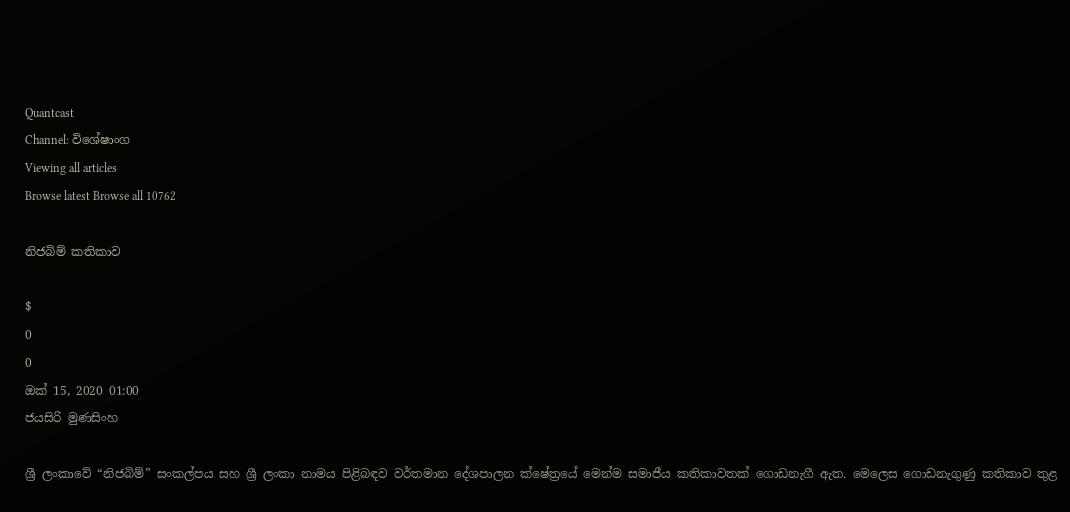Quantcast
Channel: විශේෂාංග
Viewing all articles
Browse latest Browse all 10762

නිජබිම් කතිකාව

$
0
0
ඔක්‌ 15, 2020 01:00
ජයසිරි මුණසිංහ

ශ්‍රී ලංකාවේ “නිජබිම්” සංකල්පය සහ ශ්‍රී ලංකා නාමය පිළිබඳව වර්තමාන දේශපාලන ක්ෂේත්‍රයේ මෙන්ම සමාජීය කතිකාවතක් ගොඩනැගී ඇත. මෙලෙස ගොඩනැගුණු කතිකාව තුළ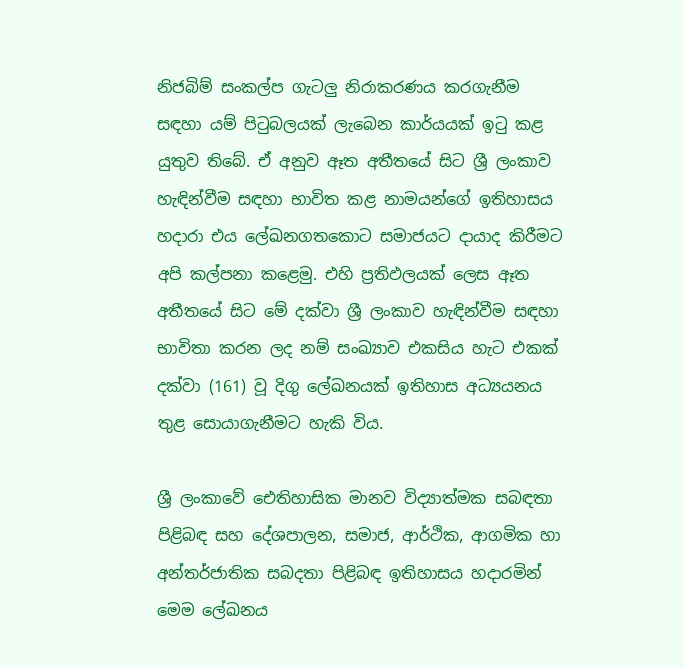නිජබිම් සංකල්ප ගැටලු නිරාකරණය කරගැනීම සඳහා යම් පිටුබලයක් ලැබෙන කාර්යයක් ඉටු කළ යුතුව තිබේ. ඒ අනුව ඈත අතීතයේ සිට ශ්‍රී ලංකාව හැඳින්වීම සඳහා භාවිත කළ නාමයන්ගේ ඉතිහාසය හදාරා එය ලේඛනගතකොට සමාජයට දායාද කිරීමට අපි කල්පනා කළෙමු. එහි ප්‍රතිඵලයක් ලෙස ඈත අතීතයේ සිට මේ දක්වා ශ්‍රී ලංකාව හැඳින්වීම සඳහා භාවිතා කරන ලද නම් සංඛ්‍යාව එකසිය හැට එකක් දක්වා (161) වූ දිගු ලේඛනයක් ඉතිහාස අධ්‍යයනය තුළ සොයාගැනීමට හැකි විය.

ශ්‍රී ලංකාවේ ඓතිහාසික මානව විද්‍යාත්මක සබඳතා පිළිබඳ සහ දේශපාලන, සමාජ, ආර්ථික, ආගමික හා අන්තර්ජාතික සබදතා පිළිබඳ ඉතිහාසය හදාරමින් මෙම ලේඛනය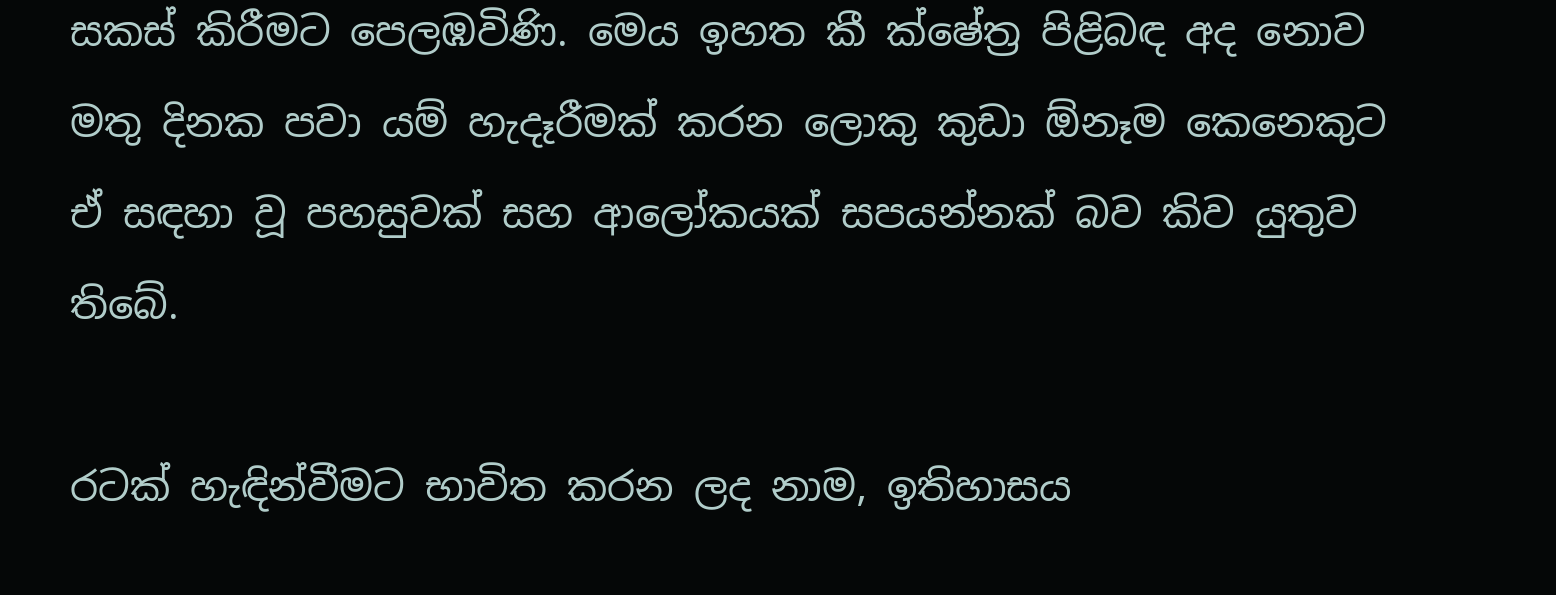සකස් කිරීමට පෙලඹවිණි. මෙය ඉහත කී ක්ෂේත්‍ර පිළිබඳ අද නොව මතු දිනක පවා යම් හැදෑරීමක් කරන ලොකු කුඩා ඕනෑම කෙනෙකුට ඒ සඳහා වූ පහසුවක් සහ ආලෝකයක් සපයන්නක් බව කිව යුතුව තිබේ.

රටක් හැඳින්වීමට භාවිත කරන ලද නාම, ඉතිහාසය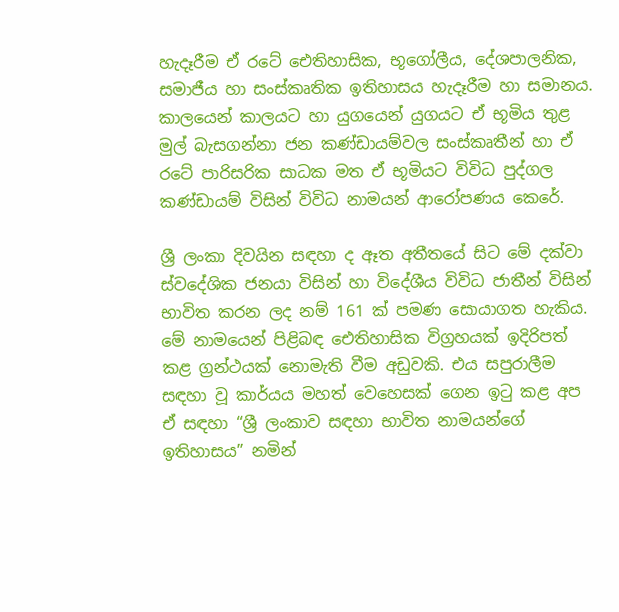හැදෑරීම ඒ රටේ ඓතිහාසික, භූගෝලීය, දේශපාලනික, සමාජීය හා සංස්කෘතික ඉතිහාසය හැදෑරීම හා සමානය. කාලයෙන් කාලයට හා යුගයෙන් යුගයට ඒ භූමිය තුළ මුල් බැසගන්නා ජන කණ්ඩායම්වල සංස්කෘතීන් හා ඒ රටේ පාරිසරික සාධක මත ඒ භූමියට විවිධ පුද්ගල කණ්ඩායම් විසින් විවිධ නාමයන් ආරෝපණය කෙරේ.

ශ්‍රී ලංකා දිවයින සඳහා ද ඈත අතීතයේ සිට මේ දක්වා ස්වදේශික ජනයා විසින් හා විදේශීය විවිධ ජාතීන් විසින් භාවිත කරන ලද නම් 161 ක් පමණ සොයාගත හැකිය. මේ නාමයෙන් පිළිබඳ ඓතිහාසික විග්‍රහයක් ඉදිරිපත් කළ ග්‍රන්ථයක් නොමැති වීම අඩුවකි. එය සපුරාලීම සඳහා වූ කාර්යය මහත් වෙහෙසක් ගෙන ඉටු කළ අප ඒ සඳහා “ශ්‍රී ලංකාව සඳහා භාවිත නාමයන්ගේ ඉතිහාසය” නමින්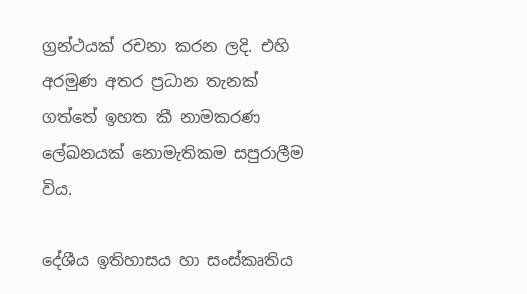ග්‍රන්ථයක් රචනා කරන ලදි. එහි අරමුණ අතර ප්‍රධාන තැනක් ගත්තේ ඉහත කී නාමකරණ ලේඛනයක් නොමැතිකම සපුරාලීම විය.

දේශීය ඉතිහාසය හා සංස්කෘතිය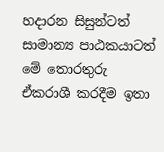හදාරන සිසුන්ටත් සාමාන්‍ය පාඨකයාටත් මේ තොරතුරු ඒකරාශී කරදීම ඉතා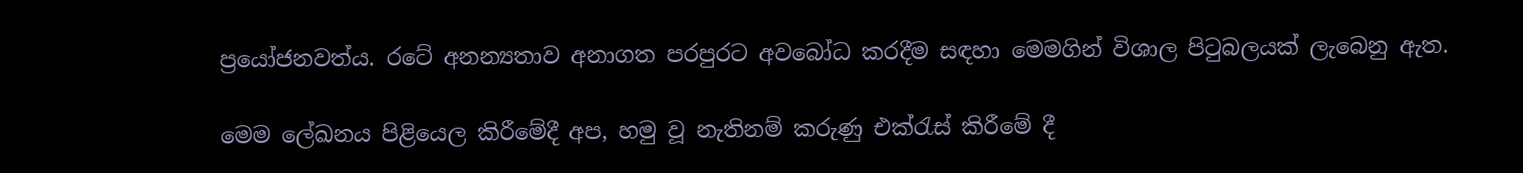ප්‍රයෝජනවත්ය. රටේ අනන්‍යතාව අනාගත පරපුරට අවබෝධ කරදීම සඳහා මෙමගින් විශාල පිටුබලයක් ලැබෙනු ඇත.

මෙම ලේඛනය පිළියෙල කිරීමේදී අප, හමු වූ නැතිනම් කරුණු එක්රැස් කිරීමේ දී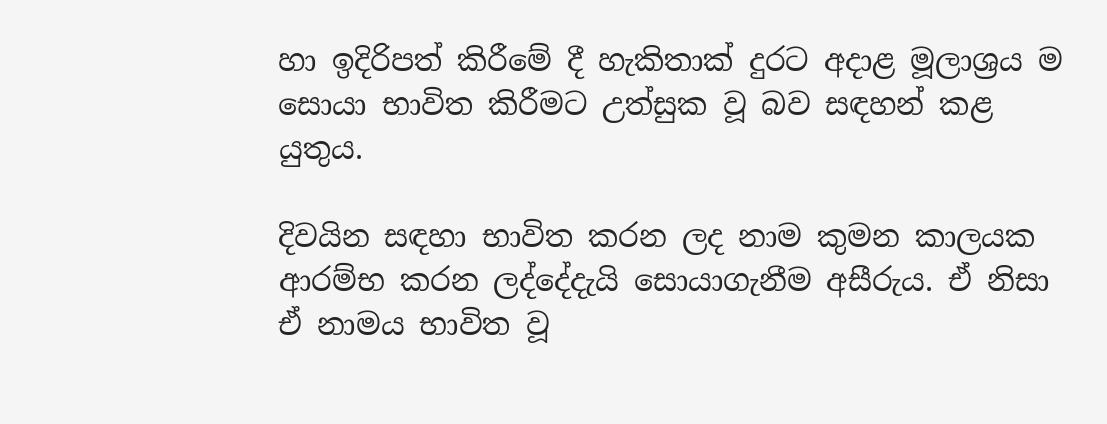හා ඉදිරිපත් කිරීමේ දී හැකිතාක් දුරට අදාළ මූලාශ්‍රය ම සොයා භාවිත කිරීමට උත්සුක වූ බව සඳහන් කළ යුතුය.

දිවයින සඳහා භාවිත කරන ලද නාම කුමන කාලයක ආරම්භ කරන ලද්දේදැයි සොයාගැනීම අසීරුය. ඒ නිසා ඒ නාමය භාවිත වූ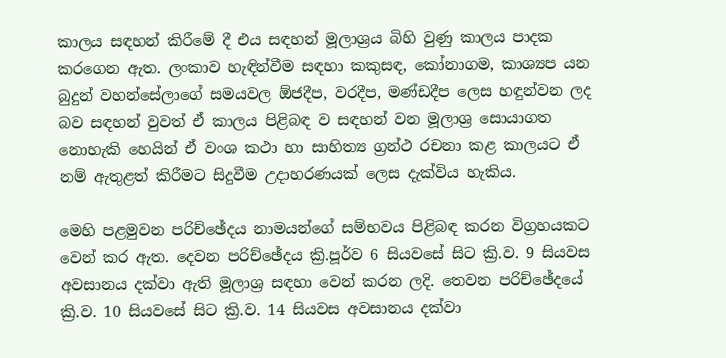කාලය සඳහන් කිරීමේ දී එය සඳහන් මූලාශ්‍රය බිහි වුණු කාලය පාදක කරගෙන ඇත. ලංකාව හැඳින්වීම සඳහා කකුසඳ, කෝනාගම, කාශ්‍යප යන බුදුන් වහන්සේලාගේ සමයවල ඕජදීප, වරදීප, මණ්ඩදීප ලෙස හඳුන්වන ලද බව සඳහන් වුවත් ඒ කාලය පිළිබඳ ව සඳහන් වන මූලාශ්‍ර සොයාගත නොහැකි හෙයින් ඒ වංශ කථා හා සාහිත්‍ය ග්‍රන්ථ රචනා කළ කාලයට ඒ නම් ඇතුළත් කිරීමට සිදුවීම උදාහරණයක් ලෙස දැක්විය හැකිය.

මෙහි පළමුවන පරිච්ඡේදය නාමයන්ගේ සම්භවය පිළිබඳ කරන විග්‍රහයකට වෙන් කර ඇත. දෙවන පරිච්ඡේදය ක්‍රි.පූර්ව 6 සියවසේ සිට ක්‍රි.ව. 9 සියවස අවසානය දක්වා ඇති මූලාශ්‍ර සඳහා වෙන් කරන ලදි. තෙවන පරිච්ඡේදයේ ක්‍රි.ව. 10 සියවසේ සිට ක්‍රි.ව. 14 සියවස අවසානය දක්වා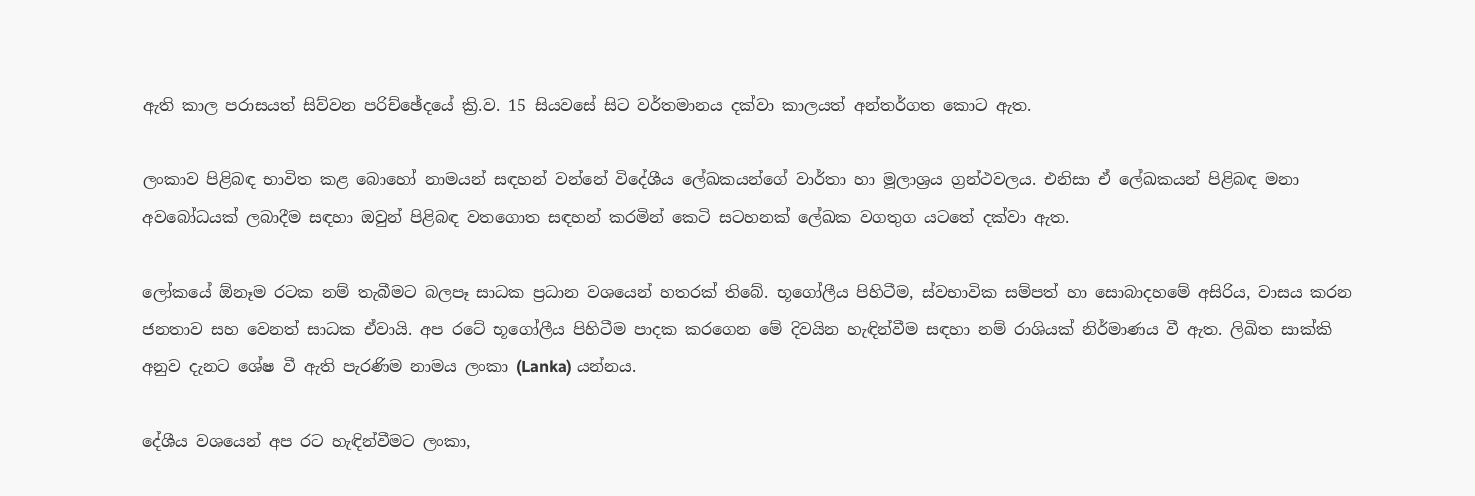ඇති කාල පරාසයත් සිව්වන පරිච්ඡේදයේ ක්‍රි.ව. 15 සියවසේ සිට වර්තමානය දක්වා කාලයත් අන්තර්ගත කොට ඇත.

ලංකාව පිළිබඳ භාවිත කළ බොහෝ නාමයන් සඳහන් වන්නේ විදේශීය ලේඛකයන්ගේ වාර්තා හා මූලාශ්‍රය ග්‍රන්ථවලය. එනිසා ඒ ලේඛකයන් පිළිබඳ මනා අවබෝධයක් ලබාදීම සඳහා ඔවුන් පිළිබඳ වතගොත සඳහන් කරමින් කෙටි සටහනක් ලේඛක වගතුග යටතේ දක්වා ඇත.

ලෝකයේ ඕනෑම රටක නම් තැබීමට බලපෑ සාධක ප්‍රධාන වශයෙන් හතරක් තිබේ. භූගෝලීය පිහිටීම, ස්වභාවික සම්පත් හා සොබාදහමේ අසිරිය, වාසය කරන ජනතාව සහ වෙනත් සාධක ඒවායි. අප රටේ භූගෝලීය පිහිටීම පාදක කරගෙන මේ දිවයින හැඳින්වීම සඳහා නම් රාශියක් නිර්මාණය වී ඇත. ලිඛිත සාක්කි අනුව දැනට ශේෂ වී ඇති පැරණිම නාමය ලංකා (Lanka) යන්නය.

දේශීය වශයෙන් අප රට හැඳින්වීමට ලංකා,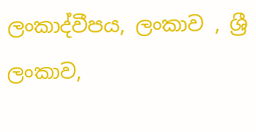ලංකාද්වීපය, ලංකාව , ශ්‍රී ලංකාව,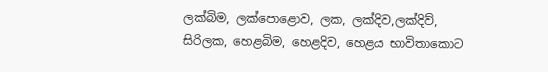ලක්බිම, ලක්පොළොව, ලක, ලක්දිව,ලක්දිව්, සිරිලක, හෙළබිම, හෙළදිව, හෙළය භාවිතාකොට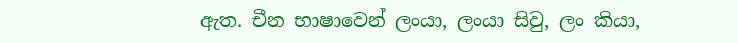ඇත. චීන භාෂාවෙන් ලංයා, ලංයා සිවු, ලං කියා,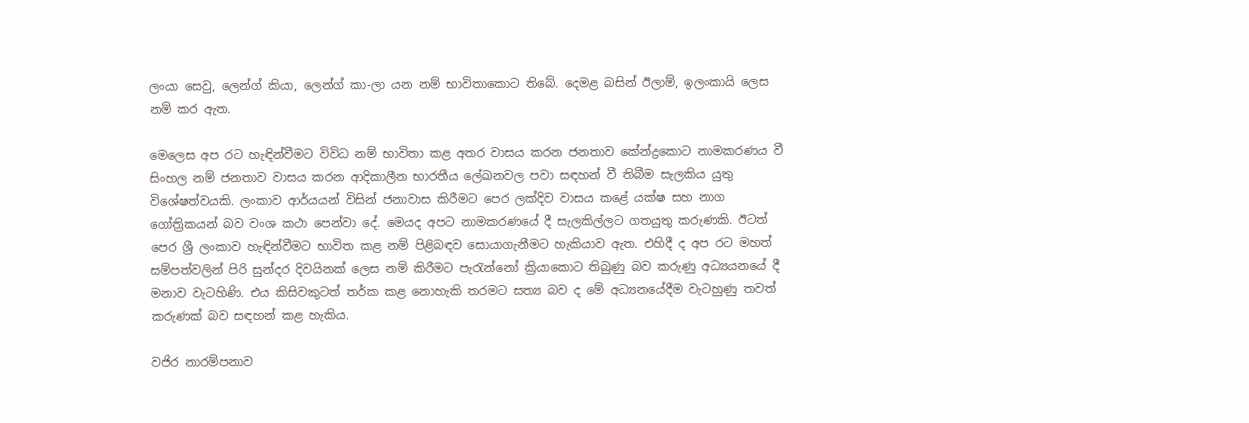ලංයා සෙවු, ලෙන්ග් කියා, ලෙන්ග් කා-ලා යන නම් භාවිතාකොට තිබේ. දෙමළ බසින් ඊලාම්, ඉලංකායි ලෙස නම් කර ඇත.

මෙලෙස අප රට හැඳින්වීමට විවිධ නම් භාවිතා කළ අතර වාසය කරන ජනතාව කේන්ද්‍රකොට නාමකරණය වී සිංහල නම් ජනතාව වාසය කරන ආදිකාලීන භාරතීය ලේඛනවල පවා සඳහන් වී තිබීම සැලකිය යුතු විශේෂත්වයකි. ලංකාව ආර්යයන් විසින් ජනාවාස කිරීමට පෙර ලක්දිව වාසය කළේ යක්ෂ සහ නාග ගෝත්‍රිකයන් බව වංශ කථා පෙන්වා දේ. මෙයද අපට නාමකරණයේ දී සැලකිල්ලට ගතයුතු කරුණකි. ඊටත් පෙර ශ්‍රී ලංකාව හැඳින්වීමට භාවිත කළ නම් පිළිබඳව සොයාගැනීමට හැකියාව ඇත. එහිදී ද අප රට මහත් සම්පත්වලින් පිරි සුන්දර දිවයිනක් ලෙස නම් කිරීමට පැරැන්නෝ ක්‍රියාකොට තිබුණු බව කරුණු අධ්‍යයනයේ දී මනාව වැටහිණි. එය කිසිවකුටත් තර්ක කළ නොහැකි තරමට සත්‍ය බව ද මේ අධ්‍යනයේදීම වැටහුණු තවත් කරුණක් බව සඳහන් කළ හැකිය.

වජිර නාරම්පනාව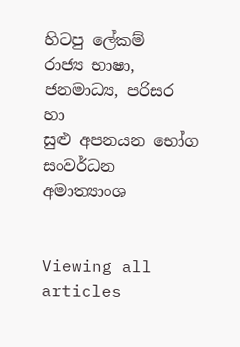හිටපු ලේකම්
රාජ්‍ය භාෂා, ජනමාධ්‍ය, පරිසර හා
සුළු අපනයන භෝග සංවර්ධන අමාත්‍යාංශ


Viewing all articles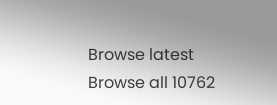Browse latest Browse all 10762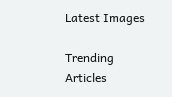Latest Images

Trending Articles